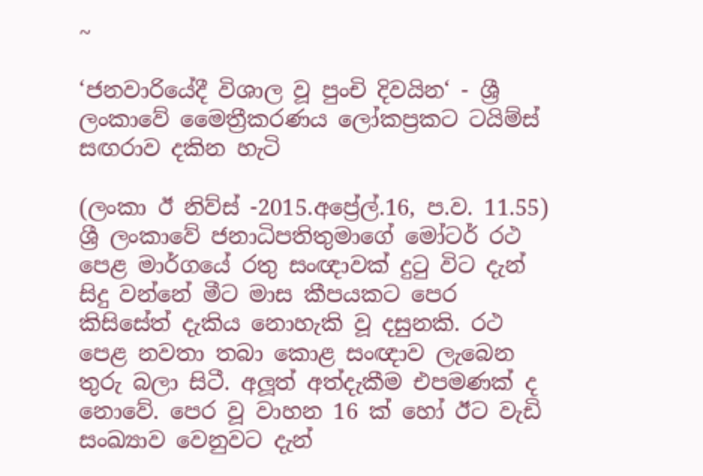~

‘ජනවාරියේදී විශාල වූ පුංචි දිවයින‘ - ශ්‍රී ලංකාවේ මෛත්‍රීකරණය ලෝකප්‍රකට ටයිම්ස් සඟරාව දකින හැටි

(ලංකා ඊ නිව්ස් -2015.අප්‍රේල්.16, ප.ව. 11.55) ශ්‍රී ලංකාවේ ජනාධිපතිතුමාගේ මෝටර් රථ පෙළ මාර්ගයේ රතු සංඥාවක් දුටු විට දැන් සිදු වන්නේ මීට මාස කීපයකට පෙර කිසිසේත් දැකිය නොහැකි වූ දසුනකි. රථ පෙළ නවතා තබා කොළ සංඥාව ලැබෙන තුරු බලා සිටී. අලූත් අත්දැකීම එපමණක් ද නොවේ. පෙර වූ වාහන 16 ක් හෝ ඊට වැඩි සංඛ්‍යාව වෙනුවට දැන්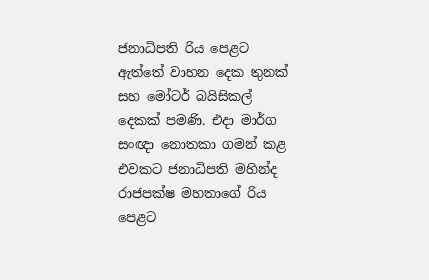ජනාධිපති රිය පෙළට ඇත්තේ වාහන දෙක තුනක් සහ මෝටර් බයිසිකල් දෙකක් පමණි. එදා මාර්ග සංඥා නොතකා ගමන් කළ එවකට ජනාධිපති මහින්ද රාජපක්ෂ මහතාගේ රිය පෙළට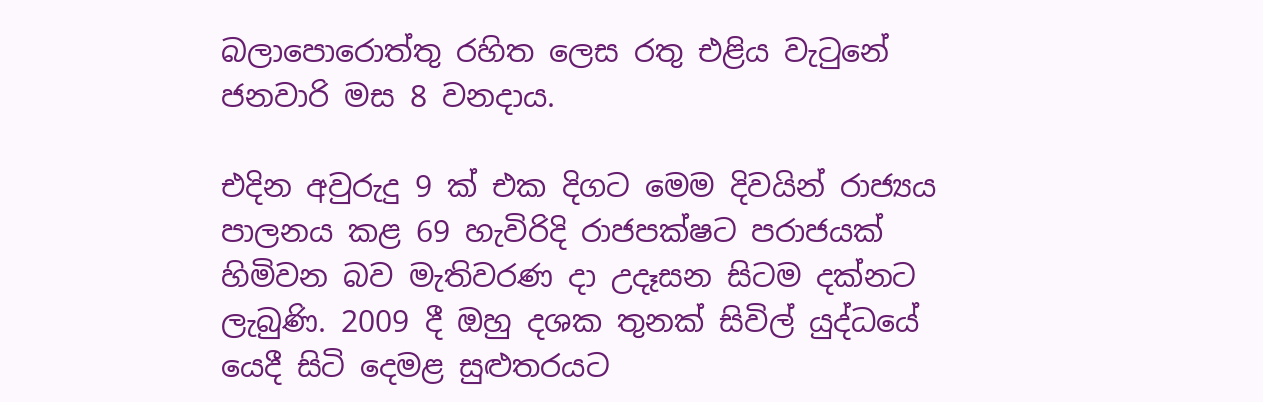බලාපොරොත්තු රහිත ලෙස රතු එළිය වැටුනේ ජනවාරි මස 8 වනදාය.

එදින අවුරුදු 9 ක් එක දිගට මෙම දිවයින් රාජ්‍යය පාලනය කළ 69 හැවිරිදි රාජපක්ෂට පරාජයක් හිමිවන බව මැතිවරණ දා උදෑසන සිටම දක්නට ලැබුණි. 2009 දී ඔහු දශක තුනක් සිවිල් යුද්ධයේ යෙදී සිටි දෙමළ සුළුතරයට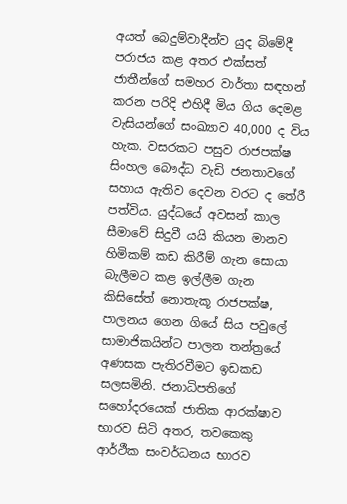අයත් බෙදුම්වාදීන්ව යුද බිමේදී පරාජය කළ අතර එක්සත් ජාතීන්ගේ සමහර වාර්තා සඳහන් කරන පරිදි එහිදී මිය ගිය දෙමළ වැසියන්ගේ සංඛ්‍යාව 40,000 ද විය හැක. වසරකට පසුව රාජපක්ෂ සිංහල බෞද්ධ වැඩි ජනතාවගේ සහාය ඇතිව දෙවන වරට ද තේරී පත්විය. යුද්ධයේ අවසන් කාල සීමාවේ සිදුවී යයි කියන මානව හිමිකම් කඩ කිරීම් ගැන සොයා බැලීමට කළ ඉල්ලීම ගැන කිසිසේත් නොතැකූ රාජපක්ෂ, පාලනය ගෙන ගියේ සිය පවුලේ සාමාජිකයින්ට පාලන තන්ත්‍රයේ අණසක පැතිරවීමට ඉඩකඩ සලසමිනි. ජනාධිපතිගේ සහෝදරයෙක් ජාතික ආරක්ෂාව භාරව සිටි අතර, තවකෙකු ආර්ථීක සංවර්ධනය භාරව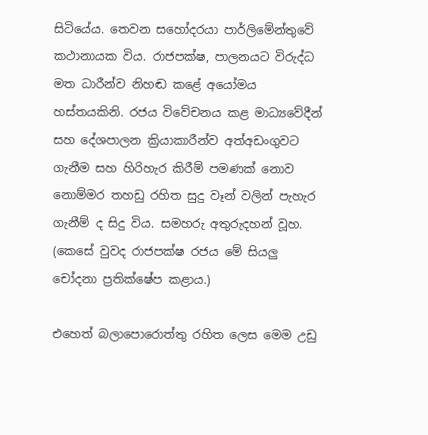සිටියේය. තෙවන සහෝදරයා පාර්ලිමේන්තුවේ කථානායක විය. රාජපක්ෂ, පාලනයට විරුද්ධ මත ධාරීන්ව නිහඬ කළේ අයෝමය හස්තයකිනි. රජය විවේචනය කළ මාධ්‍යවේදීන් සහ දේශපාලන ක්‍රියාකාරීන්ව අත්අඩංගුවට ගැනීම සහ හිරිහැර කිරීම් පමණක් නොව නොම්මර තහඩු රහිත සුදු වෑන් වලින් පැහැර ගැනීම් ද සිදු විය. සමහරු අතුරුදහන් වූහ. (කෙසේ වුවද රාජපක්ෂ රජය මේ සියලු චෝදනා ප්‍රතික්ෂේප කළාය.)

එහෙත් බලාපොරොත්තු රහිත ලෙස මෙම උඩු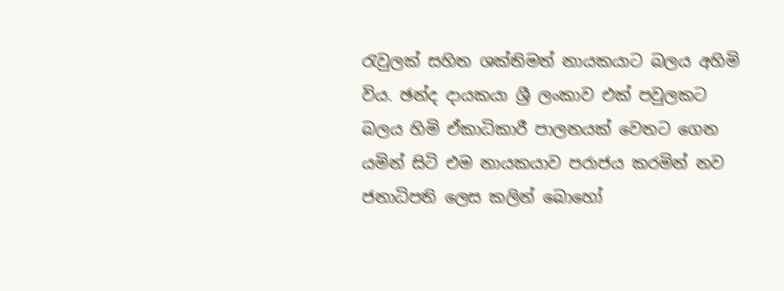රැවුලක් සහිත ශක්තිමත් නායකයාට බලය අහිමි විය. ඡන්ද දායකයා ශ්‍රී ලංකාව එක් පවුලකට බලය හිමි ඒකාධිකාරී පාලනයක් වෙතට ගෙන යමින් සිටි එම නායකයාව පරාජය කරමින් නව ජනාධිපති ලෙස කලින් බොහෝ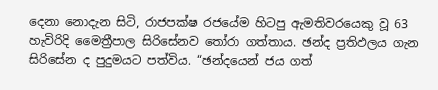දෙනා නොදැන සිටි, රාජපක්ෂ රජයේම හිටපු ඇමතිවරයෙකු වූ 63 හැවිරිදි මෛත්‍රීපාල සිරිසේනව තෝරා ගත්තාය. ඡන්ද ප්‍රතිඵලය ගැන සිරිසේන ද පුදුමයට පත්විය. “ඡන්දයෙන් ජය ගත්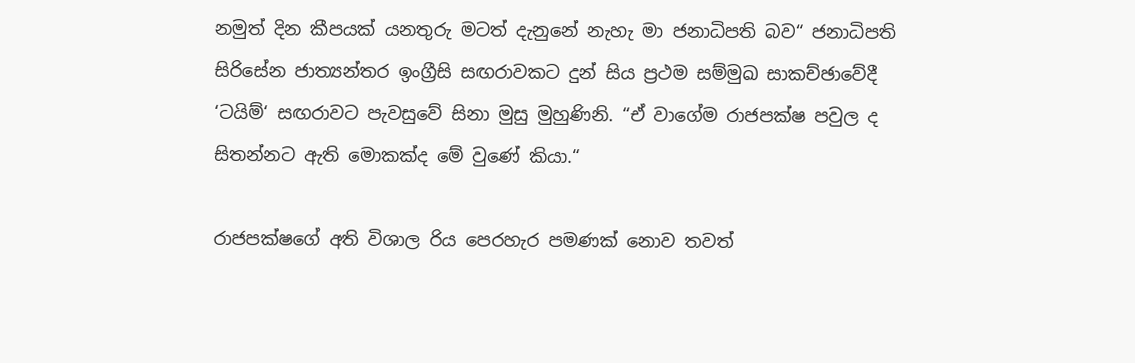නමුත් දින කීපයක් යනතුරු මටත් දැනුනේ නැහැ මා ජනාධිපති බව“ ජනාධිපති සිරිසේන ජාත්‍යන්තර ඉංග්‍රීසි සඟරාවකට දුන් සිය ප්‍රථම සම්මුඛ සාකච්ඡාවේදී ‘ටයිම්‘ සඟරාවට පැවසුවේ සිනා මුසු මුහුණිනි. “ඒ වාගේම රාජපක්ෂ පවුල ද සිතන්නට ඇති මොකක්ද මේ වුණේ කියා.“

රාජපක්ෂගේ අති විශාල රිය පෙරහැර පමණක් නොව තවත්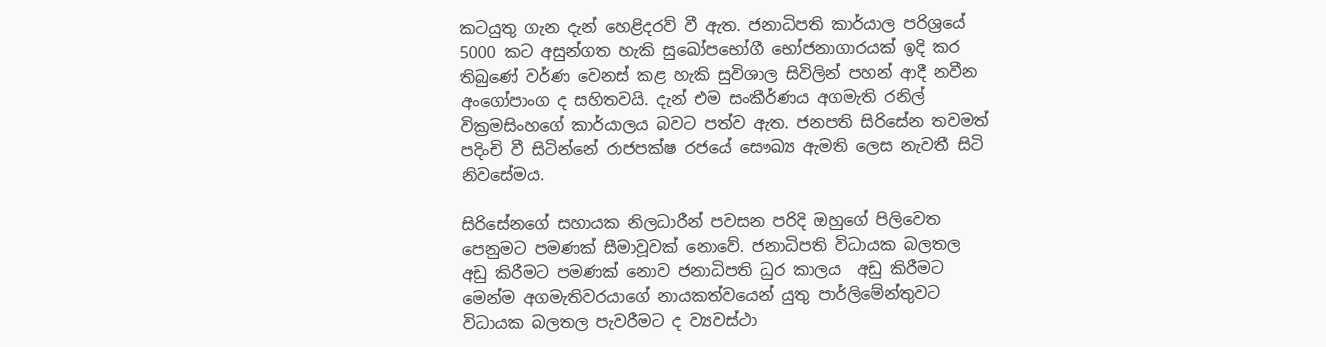කටයුතු ගැන දැන් හෙළිදරව් වී ඇත. ජනාධිපති කාර්යාල පරිශ්‍රයේ 5000 කට අසුන්ගත හැකි සුඛෝපභෝගී භෝජනාගාරයක් ඉදි කර තිබුණේ වර්ණ වෙනස් කළ හැකි සුවිශාල සිවිලින් පහන් ආදී නවීන අංගෝපාංග ද සහිතවයි. දැන් එම සංකීර්ණය අගමැති රනිල් වික්‍රමසිංහගේ කාර්යාලය බවට පත්ව ඇත. ජනපති සිරිසේන තවමත් පදිංචි වී සිටින්නේ රාජපක්ෂ රජයේ සෞඛ්‍ය ඇමති ලෙස නැවතී සිටි නිවසේමය.

සිරිසේනගේ සහායක නිලධාරීන් පවසන පරිදි ඔහුගේ පිලිවෙත පෙනුමට පමණක් සීමාවූවක් නොවේ. ජනාධිපති විධායක බලතල අඩු කිරීමට පමණක් නොව ජනාධිපති ධුර කාලය  අඩු කිරීමට මෙන්ම අගමැතිවරයාගේ නායකත්වයෙන් යුතු පාර්ලිමේන්තුවට විධායක බලතල පැවරීමට ද ව්‍යවස්ථා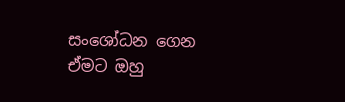සංශෝධන ගෙන ඒමට ඔහු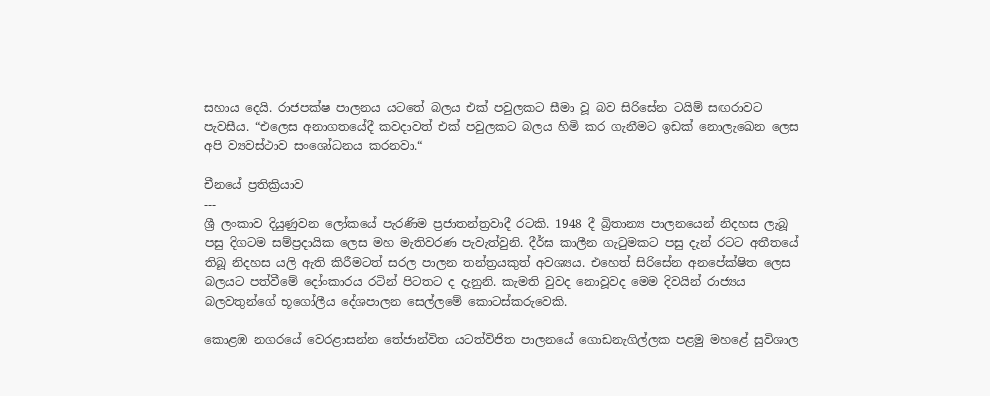සහාය දෙයි. රාජපක්ෂ පාලනය යටතේ බලය එක් පවුලකට සීමා වූ බව සිරිසේන ටයිම් සඟරාවට පැවසීය. “එලෙස අනාගතයේදී කවදාවත් එක් පවුලකට බලය හිමි කර ගැනීමට ඉඩක් නොලැඛෙන ලෙස අපි ව්‍යවස්ථාව සංශෝධනය කරනවා.“

චීනයේ ප්‍රතික්‍රියාව
---
ශ්‍රී ලංකාව දියුණුවන ලෝකයේ පැරණිම ප්‍රජාතන්ත්‍රවාදී රටකි. 1948 දී බ්‍රිතාන්‍ය පාලනයෙන් නිදහස ලැබූ පසු දිගටම සම්ප්‍රදායික ලෙස මහ මැතිවරණ පැවැත්වුනි. දීර්ඝ කාලීන ගැටුමකට පසු දැන් රටට අතීතයේ තිබූ නිදහස යලි ඇති කිරීමටත් සරල පාලන තන්ත්‍රයකුත් අවශ්‍යය. එහෙත් සිරිසේන අනපේක්ෂිත ලෙස බලයට පත්වීමේ දෝංකාරය රටින් පිටතට ද දැනුනි. කැමති වුවද නොවූවද මෙම දිවයින් රාජ්‍යය බලවතුන්ගේ භූගෝලීය දේශපාලන සෙල්ලමේ කොටස්කරුවෙකි.

කොළඹ නගරයේ වෙරළාසන්න තේජාන්විත යටත්විජිත පාලනයේ ගොඩනැගිල්ලක පළමු මහළේ සුවිශාල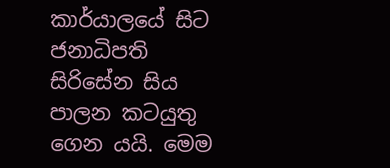කාර්යාලයේ සිට ජනාධිපති සිරිසේන සිය පාලන කටයුතු ගෙන යයි. මෙම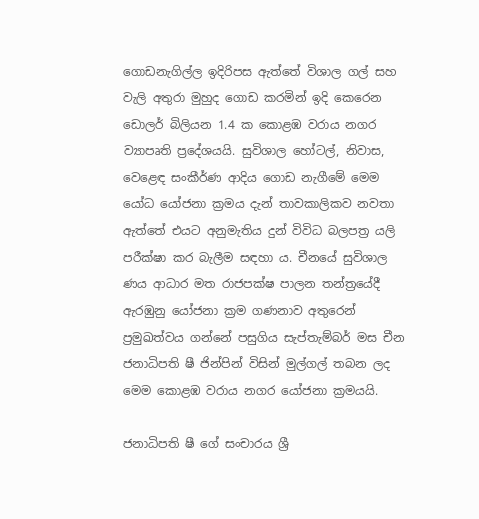ගොඩනැගිල්ල ඉදිරිපස ඇත්තේ විශාල ගල් සහ වැලි අතුරා මුහුද ගොඩ කරමින් ඉදි කෙරෙන ඩොලර් බිලියන 1.4 ක කොළඹ වරාය නගර ව්‍යාපෘති ප්‍රදේශයයි. සුවිශාල හෝටල්, නිවාස, වෙළෙඳ සංකීර්ණ ආදිය ගොඩ නැගීමේ මෙම යෝධ යෝජනා ක්‍රමය දැන් තාවකාලිකව නවතා ඇත්තේ එයට අනුමැතිය දුන් විවිධ බලපත්‍ර යලි පරීක්ෂා කර බැලීම සඳහා ය. චීනයේ සුවිශාල ණය ආධාර මත රාජපක්ෂ පාලන තන්ත්‍රයේදී ඇරඹුනු යෝජනා ක්‍රම ගණනාව අතුරෙන් ප්‍රමුඛත්වය ගන්නේ පසුගිය සැප්තැම්බර් මස චීන ජනාධිපති ෂී ජින්පින් විසින් මුල්ගල් තබන ලද මෙම කොළඹ වරාය නගර යෝජනා ක්‍රමයයි.

ජනාධිපති ෂී ගේ සංචාරය ශ්‍රී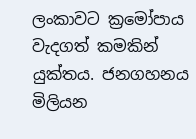ලංකාවට ක්‍රමෝපාය වැදගත් කමකින් යුක්තය. ජනගහනය මිලියන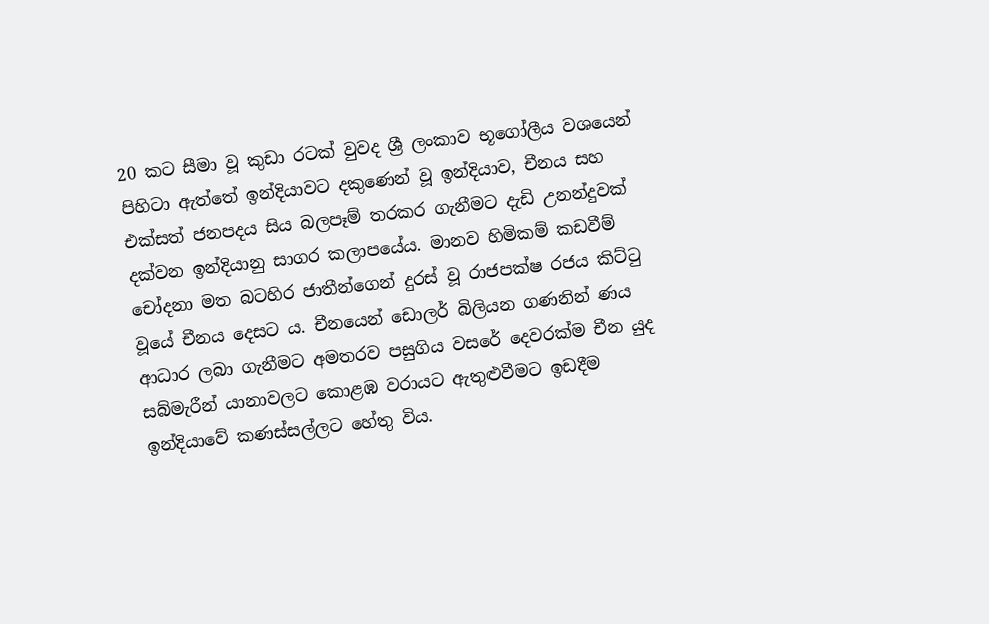20 කට සීමා වූ කුඩා රටක් වුවද ශ්‍රී ලංකාව භූගෝලීය වශයෙන් පිහිටා ඇත්තේ ඉන්දියාවට දකුණෙන් වූ ඉන්දියාව, චීනය සහ එක්සත් ජනපදය සිය බලපෑම් තරකර ගැනීමට දැඩි උනන්දුවක් දක්වන ඉන්දියානු සාගර කලාපයේය. මානව හිමිකම් කඩවීම් චෝදනා මත බටහිර ජාතීන්ගෙන් දුරස් වූ රාජපක්ෂ රජය කිට්ටු වූයේ චීනය දෙසට ය. චීනයෙන් ඩොලර් බිලියන ගණනින් ණය ආධාර ලබා ගැනීමට අමතරව පසුගිය වසරේ දෙවරක්ම චීන යුද සබ්මැරීන් යානාවලට කොළඹ වරායට ඇතුළුවීමට ඉඩදීම ඉන්දියාවේ කණස්සල්ලට හේතු විය.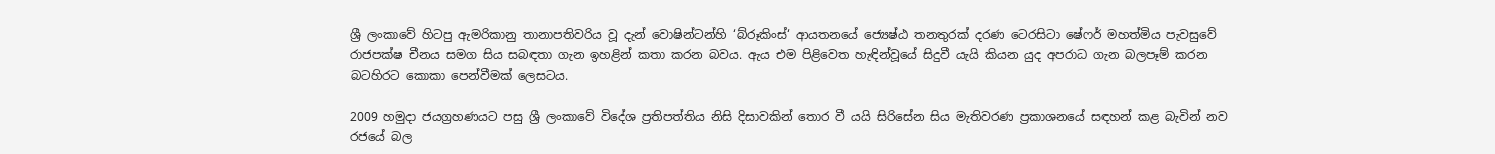ශ්‍රී ලංකාවේ හිටපු ඇමරිකානු තානාපතිවරිය වූ දැන් වොෂින්ටන්හි ‘බ්රූකිංස්‘ ආයතනයේ ජ්‍යෙෂ්ඨ තනතුරක් දරණ ටෙරසිටා ෂේෆර් මහත්මිය පැවසුවේ රාජපක්ෂ චීනය සමග සිය සබඳතා ගැන ඉහළින් කතා කරන බවය. ඇය එම පිළිවෙත හැඳින්වූයේ සිදුවී යැයි කියන යුද අපරාධ ගැන බලපෑම් කරන බටහිරට කොකා පෙන්වීමක් ලෙසටය.

2009 හමුදා ජයග්‍රහණයට පසු ශ්‍රී ලංකාවේ විදේශ ප්‍රතිපත්තිය නිසි දිසාවකින් තොර වී යයි සිරිසේන සිය මැතිවරණ ප්‍රකාශනයේ සඳහන් කළ බැවින් නව රජයේ බල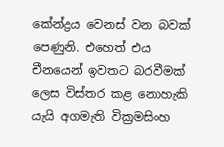කේන්ද්‍රය වෙනස් වන බවක් පෙණුනි. එහෙත් එය චීනයෙන් ඉවතට බරවීමක් ලෙස විස්තර කළ නොහැකි යැයි අගමැති වික්‍රමසිංහ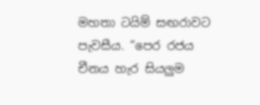මහතා ටයිම් සඟරාවට පැවසීය. “පෙර රජය චීනය හැර සියලුම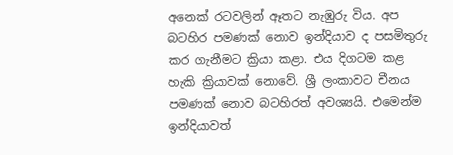අනෙක් රටවලින් ඈතට නැඹුරු විය. අප බටහිර පමණක් නොව ඉන්දියාව ද පසමිතුරු කර ගැනීමට ක්‍රියා කළා. එය දිගටම කළ හැකි ක්‍රියාවක් නොවේ. ශ්‍රී ලංකාවට චීනය පමණක් නොව බටහිරත් අවශ්‍යයි. එමෙන්ම ඉන්දියාවත්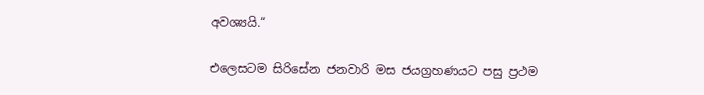අවශ්‍යයි.“

එලෙසටම සිරිසේන ජනවාරි මස ජයග්‍රහණයට පසු ප්‍රථම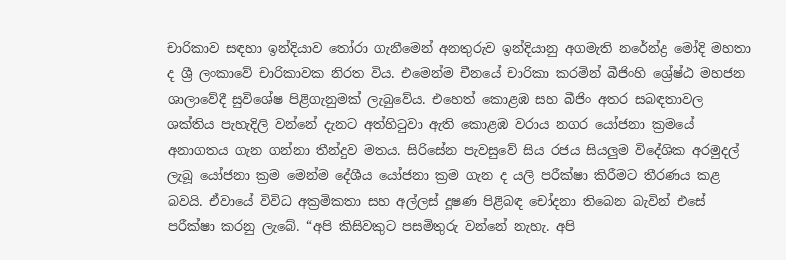චාරිකාව සඳහා ඉන්දියාව තෝරා ගැනීමෙන් අනතුරුව ඉන්දියානු අගමැති නරේන්ද්‍ර මෝදි මහතා ද ශ්‍රී ලංකාවේ චාරිකාවක නිරත විය. එමෙන්ම චීනයේ චාරිකා කරමින් බීජිංහි ශ්‍රේෂ්ඨ මහජන ශාලාවේදී සුවිශේෂ පිළිගැනුමක් ලැබුවේය. එහෙත් කොළඹ සහ බීජිං අතර සබඳතාවල ශක්තිය පැහැදිලි වන්නේ දැනට අත්හිටුවා ඇති කොළඹ වරාය නගර යෝජනා ක්‍රමයේ අනාගතය ගැන ගන්නා තීන්දුව මතය. සිරිසේන පැවසුවේ සිය රජය සියලුම විදේශික අරමුදල් ලැබූ යෝජනා ක්‍රම මෙන්ම දේශීය යෝජනා ක්‍රම ගැන ද යලි පරීක්ෂා කිරීමට තීරණය කළ බවයි. ඒවායේ විවිධ අක්‍රමිකතා සහ අල්ලස් දූෂණ පිළිබඳ චෝදනා තිබෙන බැවින් එසේ පරීක්ෂා කරනු ලැබේ. “අපි කිසිවකුට පසමිතුරු වන්නේ නැහැ. අපි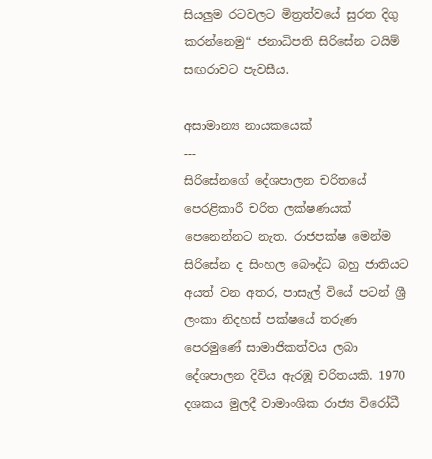සියලුම රටවලට මිත්‍රත්වයේ සුරත දිගු කරන්නෙමු“ ජනාධිපති සිරිසේන ටයිම් සඟරාවට පැවසීය.

අසාමාන්‍ය නායකයෙක්
---
සිරිසේනගේ දේශපාලන චරිතයේ පෙරළිකාරී චරිත ලක්ෂණයක් පෙනෙන්නට නැත. රාජපක්ෂ මෙන්ම සිරිසේන ද සිංහල බෞද්ධ බහු ජාතියට අයත් වන අතර, පාසැල් වියේ පටන් ශ්‍රී ලංකා නිදහස් පක්ෂයේ තරුණ පෙරමුණේ සාමාජිකත්වය ලබා දේශපාලන දිවිය ඇරඹූ චරිතයකි. 1970 දශකය මුලදී වාමාංශික රාජ්‍ය විරෝධී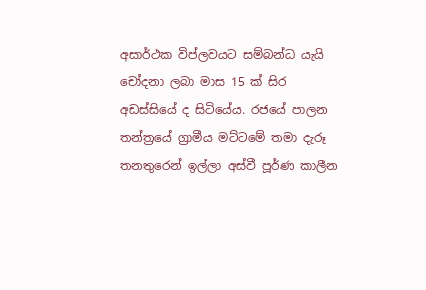අසාර්ථක විප්ලවයට සම්බන්ධ යැයි චෝදනා ලබා මාස 15 ක් සිර අඩස්සියේ ද සිටියේය. රජයේ පාලන තන්ත්‍රයේ ග්‍රාමීය මට්ටමේ තමා දැරූ තනතුරෙන් ඉල්ලා අස්වී පූර්ණ කාලීන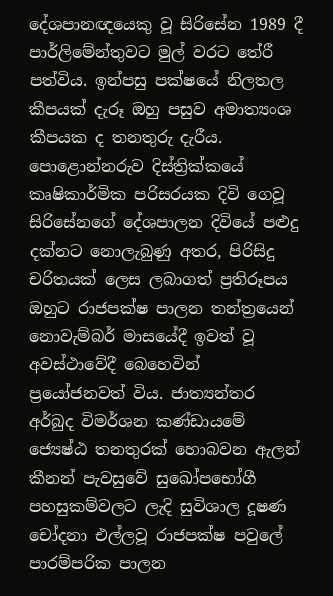දේශපානඥයෙකු වූ සිරිසේන 1989 දී පාර්ලිමේන්තුවට මුල් වරට තේරී පත්විය. ඉන්පසු පක්ෂයේ නිලතල කීපයක් දැරූ ඔහු පසුව අමාත්‍යංශ කීපයක ද තනතුරු දැරීය. පොළොන්නරුව දිස්ත්‍රික්කයේ කෘෂිකාර්මික පරිසරයක දිවි ගෙවූ සිරිසේනගේ දේශපාලන දිවියේ පළුදු දක්නට නොලැබුණු අතර, පිරිසිදු චරිතයක් ලෙස ලබාගත් ප්‍රතිරූපය ඔහුට රාජපක්ෂ පාලන තන්ත්‍රයෙන් නොවැම්බර් මාසයේදී ඉවත් වූ අවස්ථාවේදී බෙහෙවින් ප්‍රයෝජනවත් විය. ජාත්‍යන්තර අර්බුද විමර්ශන කණ්ඩායමේ ජ්‍යෙෂ්ඨ තනතුරක් හොබවන ඇලන් කීනන් පැවසුවේ සුඛෝපභෝගී පහසුකම්වලට ලැදි සුවිශාල දූෂණ චෝදනා එල්ලවූ රාජපක්ෂ පවුලේ පාරම්පරික පාලන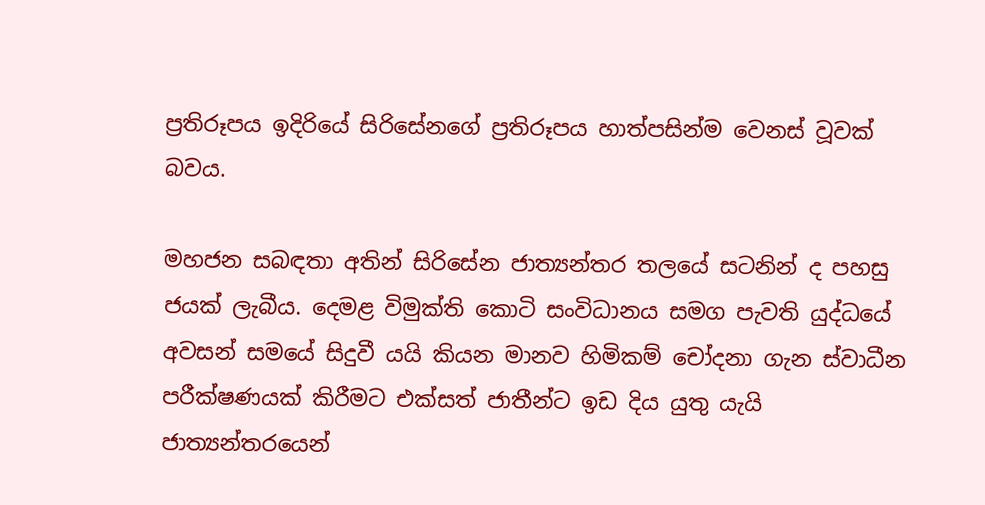ප්‍රතිරූපය ඉදිරියේ සිරිසේනගේ ප්‍රතිරූපය හාත්පසින්ම වෙනස් වූවක් බවය.

මහජන සබඳතා අතින් සිරිසේන ජාත්‍යන්තර තලයේ සටනින් ද පහසු ජයක් ලැබීය. දෙමළ විමුක්ති කොටි සංවිධානය සමග පැවති යුද්ධයේ අවසන් සමයේ සිදුවී යයි කියන මානව හිමිකම් චෝදනා ගැන ස්වාධීන පරීක්ෂණයක් කිරීමට එක්සත් ජාතීන්ට ඉඩ දිය යුතු යැයි ජාත්‍යන්තරයෙන්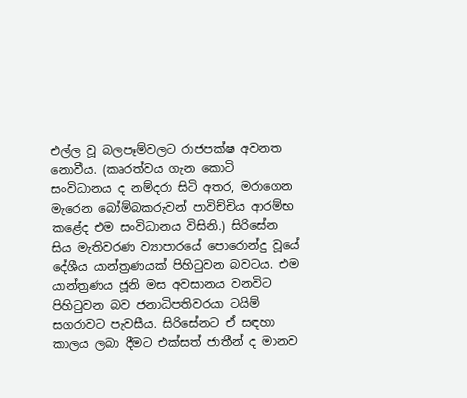එල්ල වූ බලපෑම්වලට රාජපක්ෂ අවනත නොවීය. (කෘරත්වය ගැන කොටි සංවිධානය ද නම්දරා සිටි අතර, මරාගෙන මැරෙන බෝම්බකරුවන් පාවිච්චිය ආරම්භ කළේද එම සංවිධානය විසිනි.) සිරිසේන සිය මැතිවරණ ව්‍යාපාරයේ පොරොන්දු වූයේ දේශීය යාන්ත්‍රණයක් පිහිටුවන බවටය. එම යාන්ත්‍රණය ජූනි මස අවසානය වනවිට පිහිටුවන බව ජනාධිපතිවරයා ටයිම් සගරාවට පැවසීය. සිරිසේනට ඒ සඳහා කාලය ලබා දීමට එක්සත් ජාතීන් ද මානව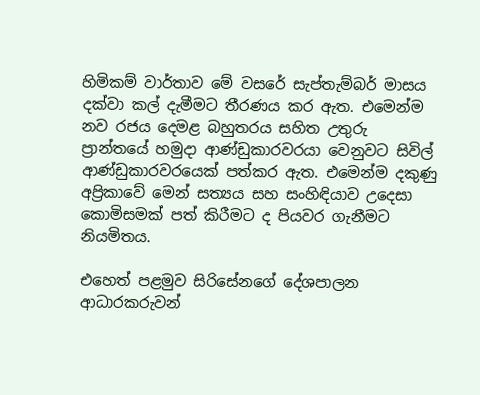හිමිකම් වාර්තාව මේ වසරේ සැප්තැම්බර් මාසය දක්වා කල් දැමීමට තීරණය කර ඇත. එමෙන්ම නව රජය දෙමළ බහුතරය සහිත උතුරු ප්‍රාන්තයේ හමුදා ආණ්ඩුකාරවරයා වෙනුවට සිවිල් ආණ්ඩුකාරවරයෙක් පත්කර ඇත. එමෙන්ම දකුණු අප්‍රිකාවේ මෙන් සත්‍යය සහ සංහිඳියාව උදෙසා කොමිසමක් පත් කිරීමට ද පියවර ගැනීමට නියමිතය.

එහෙත් පළමුව සිරිසේනගේ දේශපාලන ආධාරකරුවන්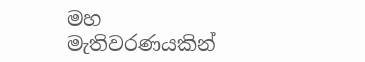මහ මැතිවරණයකින්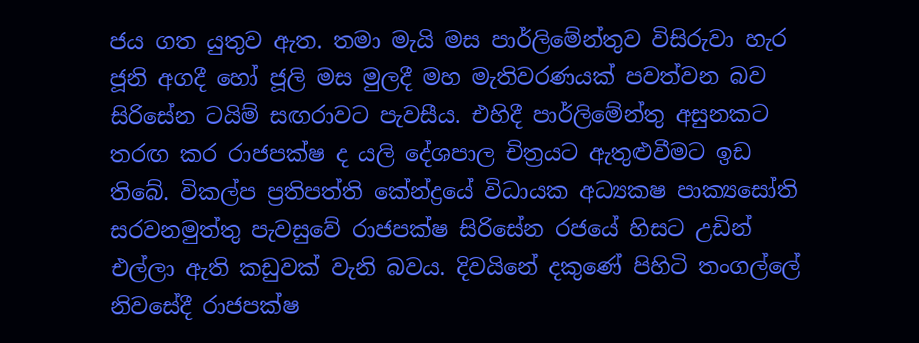ජය ගත යුතුව ඇත. තමා මැයි මස පාර්ලිමේන්තුව විසිරුවා හැර ජූනි අගදී හෝ ජූලි මස මුලදී මහ මැතිවරණයක් පවත්වන බව සිරිසේන ටයිම් සඟරාවට පැවසීය. එහිදී පාර්ලිමේන්තු අසුනකට තරඟ කර රාජපක්ෂ ද යලි දේශපාල චිත්‍රයට ඇතුළුවීමට ඉඩ තිබේ. විකල්ප ප්‍රතිපත්ති කේන්ද්‍රයේ විධායක අධ්‍යක‍ෂ පාක්‍යසෝති සරවනමුත්තු පැවසුවේ රාජපක්ෂ සිරිසේන රජයේ හිසට උඩින් එල්ලා ඇති කඩුවක් වැනි බවය. දිවයිනේ දකුණේ පිහිටි තංගල්ලේ නිවසේදී රාජපක්ෂ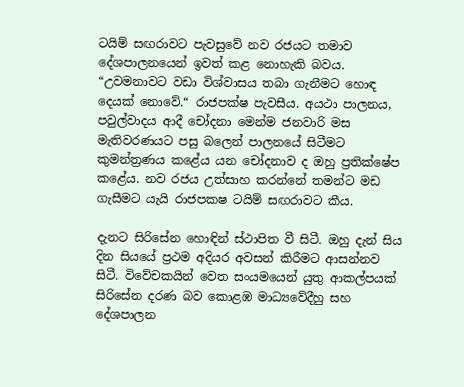ටයිම් සඟරාවට පැවසුවේ නව රජයට තමාව දේශපාලනයෙන් ඉවත් කළ නොහැකි බවය. “උවමනාවට වඩා විශ්වාසය තබා ගැනීමට හොඳ දෙයක් නොවේ.“ රාජපක්ෂ පැවසීය. අයථා පාලනය, පවුල්වාදය ආදී චෝදනා මෙන්ම ජනවාරි මස මැතිවරණයට පසු බලෙන් පාලනයේ සිටීමට කුමන්ත්‍රණය කළේය යන චෝදනාව ද ඔහු ප්‍රතික්ෂේප කළේය. නව රජය උත්සාහ කරන්නේ තමන්ට මඩ ගැසීමට යැයි රාජපක‍ෂ ටයිම් සඟරාවට කීය.

දැනට සිරිසේන හොඳින් ස්ථාපිත වී සිටී. ඔහු දැන් සිය දින සියයේ ප්‍රථම අදියර අවසන් කිරීමට ආසන්නව සිටී. විවේචකයින් වෙත සංයමයෙන් යුතු ආකල්පයක් සිරිසේන දරණ බව කොළඹ මාධ්‍යවේදීහු සහ දේශපාලන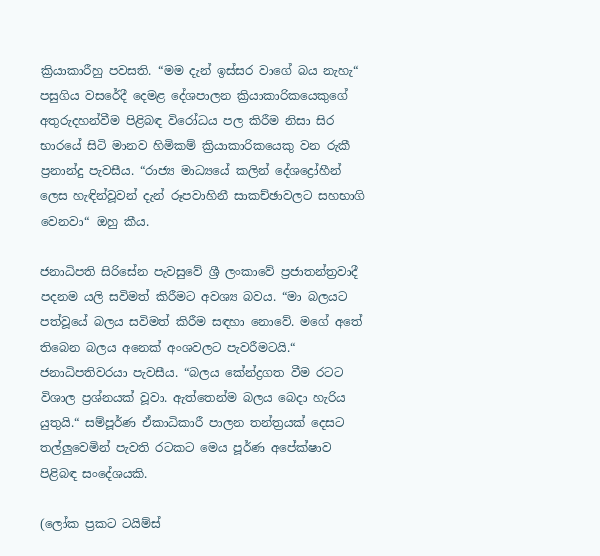ක්‍රියාකාරීහු පවසති. “මම දැන් ඉස්සර වාගේ බය නැහැ“ පසුගිය වසරේදී දෙමළ දේශපාලන ක්‍රියාකාරිකයෙකුගේ අතුරුදහන්වීම පිළිබඳ විරෝධය පල කිරීම නිසා සිර භාරයේ සිටි මානව හිමිකම් ක්‍රියාකාරිකයෙකු වන රුකී ප්‍රනාන්දු පැවසීය. “රාජ්‍ය මාධ්‍යයේ කලින් දේශද්‍රෝහීන් ලෙස හැඳින්වූවන් දැන් රූපවාහිනී සාකච්ඡාවලට සහභාගි වෙනවා“ ඔහු කීය.

ජනාධිපති සිරිසේන පැවසුවේ ශ්‍රී ලංකාවේ ප්‍රජාතන්ත්‍රවාදී පදනම යලි සවිමත් කිරීමට අවශ්‍ය බවය. “මා බලයට පත්වූයේ බලය සවිමත් කිරීම සඳහා නොවේ. මගේ අතේ තිබෙන බලය අනෙක් අංශවලට පැවරීමටයි.“ ජනාධිපතිවරයා පැවසීය. “බලය කේන්ද්‍රගත වීම රටට විශාල ප්‍රශ්නයක් වූවා. ඇත්තෙන්ම බලය බෙදා හැරිය යුතුයි.“ සම්පූර්ණ ඒකාධිකාරී පාලන තන්ත්‍රයක් දෙසට තල්ලුවෙමින් පැවති රටකට මෙය පූර්ණ අපේක්ෂාව පිළිබඳ සංදේශයකි.

(ලෝක ප්‍රකට ටයිම්ස්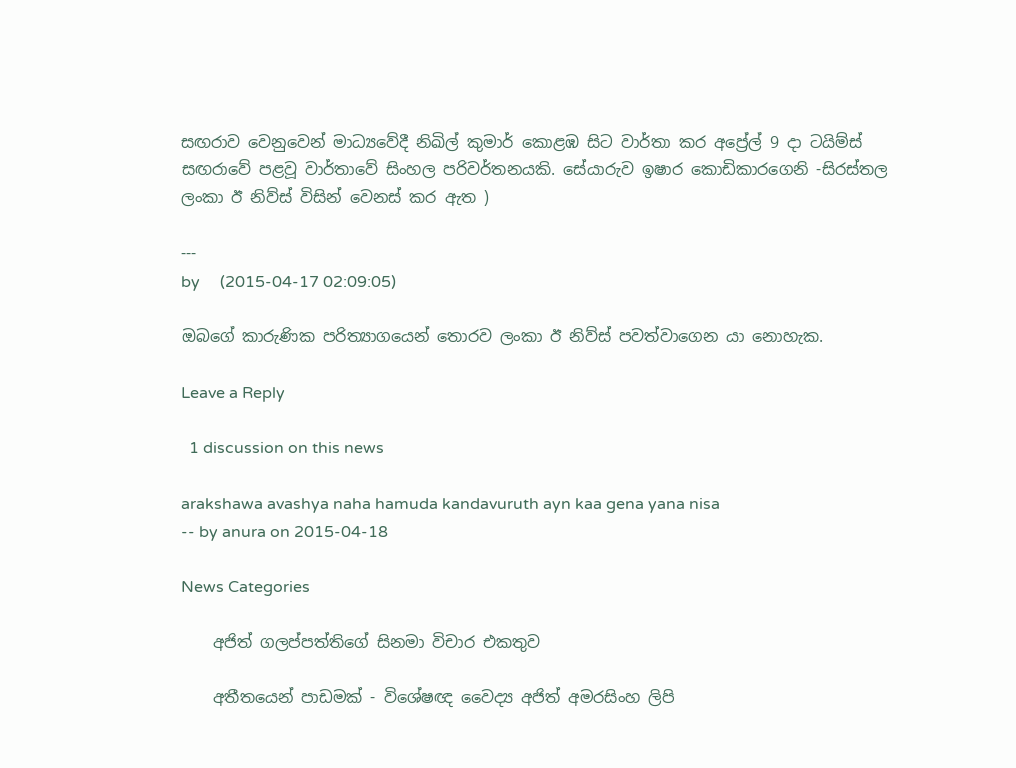සඟරාව වෙනුවෙන් මාධ්‍යවේදී නිඛිල් කුමාර් කොළඹ සිට වාර්තා කර අප්‍රේල් 9 දා ටයිම්ස් සඟරාවේ පළවූ වාර්තාවේ සිංහල පරිවර්තනයකි. සේයාරුව ඉෂාර කොඩිකාරගෙනි -සිරස්තල ලංකා ඊ නිව්ස් විසින් වෙනස් කර ඇත )

---
by     (2015-04-17 02:09:05)

ඔබගේ කාරුණික පරිත්‍යාගයෙන් තොරව ලංකා ඊ නිව්ස් පවත්වාගෙන යා නොහැක.

Leave a Reply

  1 discussion on this news

arakshawa avashya naha hamuda kandavuruth ayn kaa gena yana nisa
-- by anura on 2015-04-18

News Categories

    අජිත් ගලප්පත්තිගේ සිනමා විචාර එකතුව

    අතීතයෙන් පාඩමක් - විශේෂඥ වෛද්‍ය අජිත් අමරසිංහ ලිපි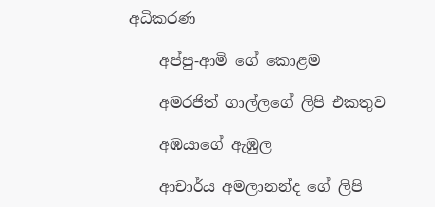අධිකරණ

    අප්පු-ආමි ගේ ‌කොළම

    අමරජිත් ගාල්ලගේ ලිපි එකතුව

    අඹයාගේ ඇඹුල

    ආචාර්ය අමලානන්ද ‌ගේ ලිපි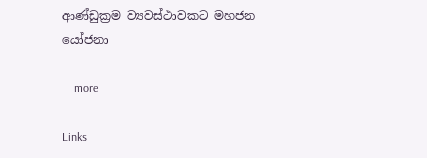ආණ්ඩුක්‍රම ව්‍යවස්ථාවකට මහජන යෝජනා

    more

Links